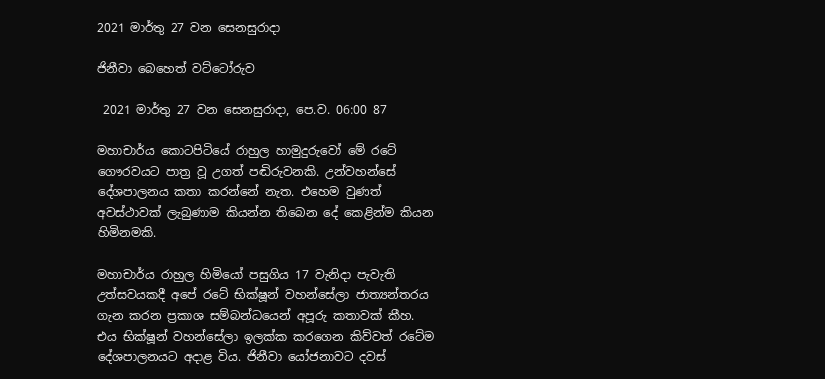2021 මාර්තු 27 වන සෙනසුරාදා

ජිනීවා බෙහෙත් වට්ටෝරුව

 2021 මාර්තු 27 වන සෙනසුරාදා, පෙ.ව. 06:00 87

මහාචාර්ය කොටපිටියේ රාහුල හාමුදුරුවෝ මේ රටේ ගෞරවයට පාත්‍ර වූ උගත් පඬිරුවනකි. උන්වහන්සේ දේශපාලනය කතා කරන්නේ නැත. එහෙම වුණත් අවස්ථාවක් ලැබුණාම කියන්න තිබෙන දේ කෙළින්ම කියන හිමිනමකි.

මහාචාර්ය රාහුල හිමියෝ පසුගිය 17 වැනිදා පැවැති උත්සවයකදී අපේ රටේ භික්ෂූන් වහන්සේලා ජාත්‍යන්තරය ගැන කරන ප්‍රකාශ සම්බන්ධයෙන් අපූරු කතාවක් කීහ. එය භික්ෂූන් වහන්සේලා ඉලක්ක කරගෙන කිව්වත් රටේම දේශපාලනයට අදාළ විය. ජිනීවා යෝජනාවට දවස්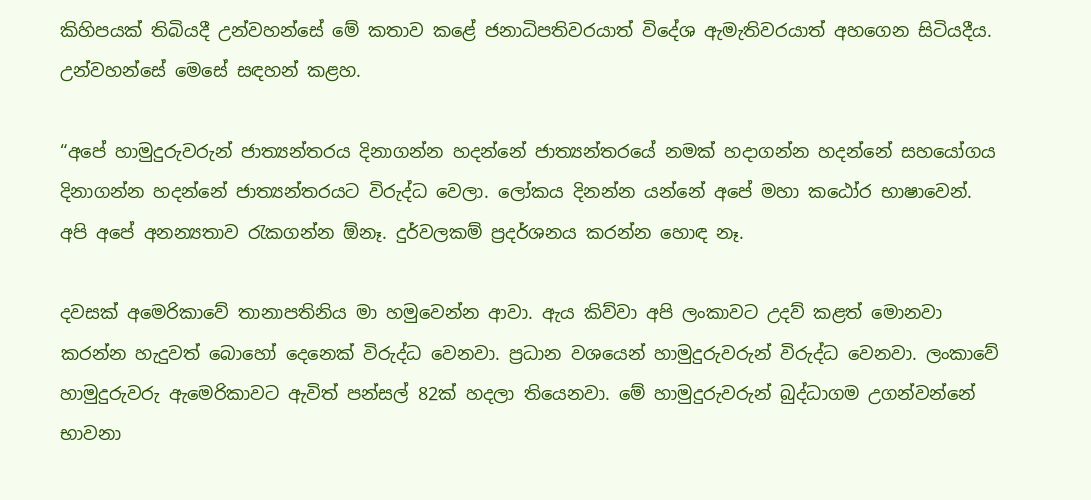කිහිපයක් තිබියදී උන්වහන්සේ මේ කතාව කළේ ජනාධිපතිවරයාත් විදේශ ඇමැතිවරයාත් අහගෙන සිටියදීය. උන්වහන්සේ මෙසේ සඳහන් කළහ.

“අපේ හාමුදුරුවරුන් ජාත්‍යන්තරය දිනාගන්න හදන්නේ ජාත්‍යන්තරයේ නමක් හදාගන්න හදන්නේ සහයෝගය දිනාගන්න හදන්නේ ජාත්‍යන්තරයට විරුද්ධ වෙලා. ලෝකය දිනන්න යන්නේ අපේ මහා කඨෝර භාෂාවෙන්. අපි අපේ අනන්‍යතාව රැකගන්න ඕනෑ. දුර්වලකම් ප්‍රදර්ශනය කරන්න හොඳ නෑ.

දවසක් අමෙරිකාවේ තානාපතිනිය මා හමුවෙන්න ආවා. ඇය කිව්වා අපි ලංකාවට උදව් කළත් මොනවා කරන්න හැදුවත් බොහෝ දෙනෙක් විරුද්ධ වෙනවා. ප්‍රධාන වශයෙන් හාමුදුරුවරුන් විරුද්ධ වෙනවා. ලංකාවේ හාමුදුරුවරු ඇමෙරිකාවට ඇවිත් පන්සල් 82ක් හදලා තියෙනවා. මේ හාමුදුරුවරුන් බුද්ධාගම උගන්වන්නේ භාවනා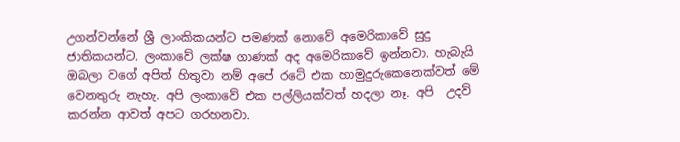උගන්වන්නේ ශ්‍රී ලාංකිකයන්ට පමණක් නොවේ අමෙරිකාවේ සුදු ජාතිකයන්ට. ලංකාවේ ලක්ෂ ගාණක් අද අමෙරිකාවේ ඉන්නවා. හැබැයි ඔබලා වගේ අපිත් හිතුවා නම් අපේ රටේ එක හාමුදුරුකෙනෙක්වත් මේ වෙනතුරු නැහැ. අපි ලංකාවේ එක පල්ලියක්වත් හදලා නෑ. අපි  උදව් කරන්න ආවත් අපට ගරහනවා.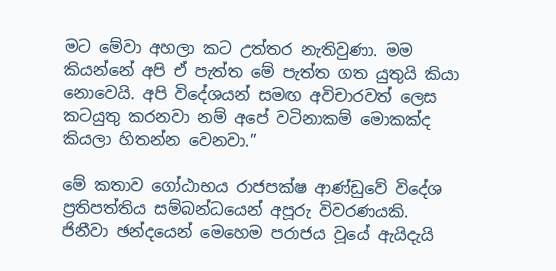මට මේවා අහලා කට උත්තර නැතිවුණා. මම කියන්නේ අපි ඒ පැත්ත මේ පැත්ත ගත යුතුයි කියා නොවෙයි. අපි විදේශයන් සමඟ අවිචාරවත් ලෙස කටයුතු කරනවා නම් අපේ වටිනාකම් මොකක්ද කියලා හිතන්න වෙනවා.”

මේ කතාව ගෝඨාභය රාජපක්ෂ ආණ්ඩුවේ විදේශ ප්‍රතිපත්තිය සම්බන්ධයෙන් අපූරු විවරණයකි. ජිනීවා ඡන්දයෙන් මෙහෙම පරාජය වූයේ ඇයිදැයි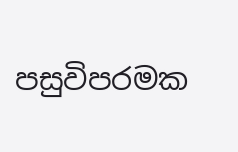පසුවිපරමක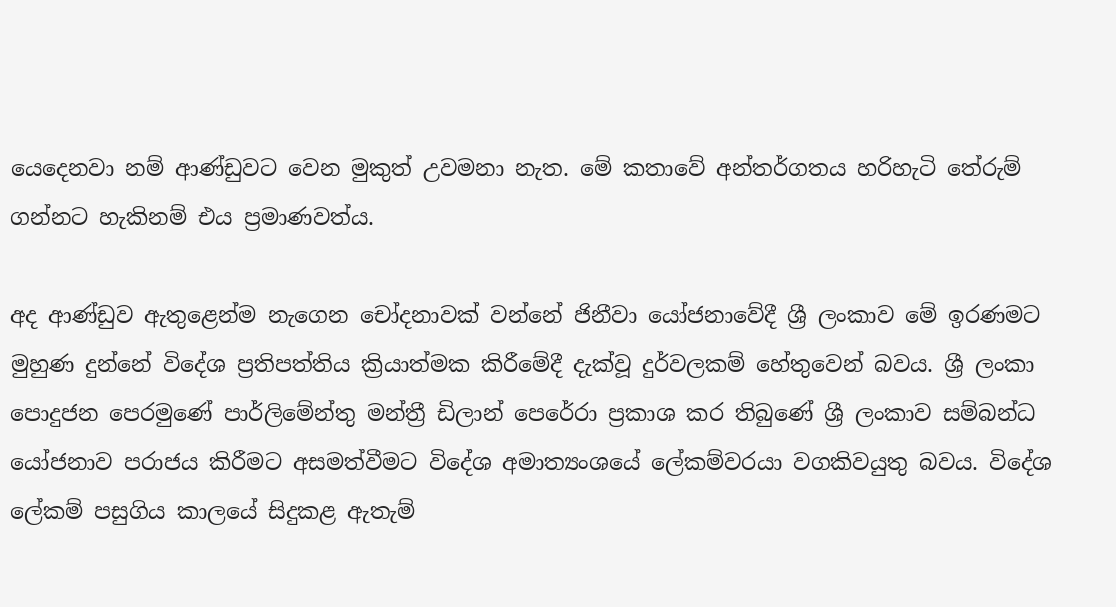යෙදෙනවා නම් ආණ්ඩුවට වෙන මුකුත් උවමනා නැත. මේ කතාවේ අන්තර්ගතය හරිහැටි තේරුම් ගන්නට හැකිනම් එය ප්‍රමාණවත්ය.

අද ආණ්ඩුව ඇතුළෙන්ම නැගෙන චෝදනාවක් වන්නේ ජිනීවා යෝජනාවේදී ශ්‍රී ලංකාව මේ ඉරණමට මුහුණ දුන්නේ විදේශ ප්‍රතිපත්තිය ක්‍රියාත්මක කිරීමේදී දැක්වූ දුර්වලකම් හේතුවෙන් බවය. ශ්‍රී ලංකා පොදුජන පෙරමුණේ පාර්ලිමේන්තු මන්ත්‍රී ඩිලාන් පෙරේරා ප්‍රකාශ කර තිබුණේ ශ්‍රී ලංකාව සම්බන්ධ යෝජනාව පරාජය කිරීමට අසමත්වීමට විදේශ අමාත්‍යංශයේ ලේකම්වරයා වගකිවයුතු බවය. විදේශ ලේකම් පසුගිය කාලයේ සිදුකළ ඇතැම්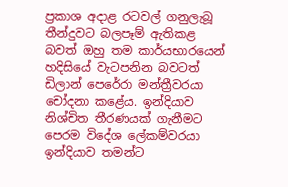ප්‍රකාශ අදාළ රටවල් ගනුලැබූ තීන්දුවට බලපෑම් ඇතිකළ බවත් ඔහු තම කාර්යභාරයෙන් හදිසියේ වැටපනින බවටත් ඩිලාන් පෙරේරා මන්ත්‍රීවරයා චෝදනා කළේය. ඉන්දියාව නිශ්චිත තීරණයක් ගැනීමට පෙරම විදේශ ලේකම්වරයා ඉන්දියාව තමන්ට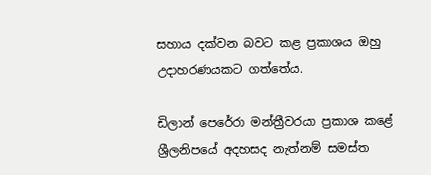සහාය දක්වන බවට කළ ප්‍රකාශය ඔහු උදාහරණයකට ගත්තේය.

ඩිලාන් පෙරේරා මන්ත්‍රීවරයා ප්‍රකාශ කළේ ශ්‍රීලනිපයේ අදහසද නැත්නම් සමස්ත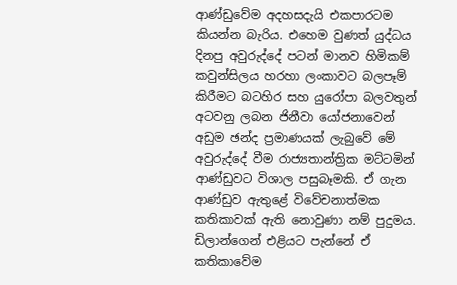ආණ්ඩුවේම අදහසදැයි එකපාරටම කියන්න බැරිය. එහෙම වුණත් යුද්ධය දිනපු අවුරුද්දේ පටන් මානව හිමිකම් කවුන්සිලය හරහා ලංකාවට බලපෑම් කිරීමට බටහිර සහ යුරෝපා බලවතුන් අටවනු ලබන ජිනීවා යෝජනාවෙන් අඩුම ඡන්ද ප්‍රමාණයක් ලැබුවේ මේ අවුරුද්දේ වීම රාජ්‍යතාන්ත්‍රික මට්ටමින් ආණ්ඩුවට විශාල පසුබෑමකි. ඒ ගැන ආණ්ඩුව ඇතුළේ විවේචනාත්මක කතිකාවක් ඇති නොවුණා නම් පුදුමය. ඩිලාන්ගෙන් එළියට පැන්නේ ඒ කතිකාවේම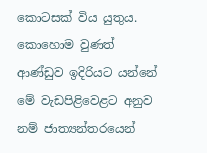කොටසක් විය යුතුය. කොහොම වුණත් ආණ්ඩුව ඉදිරියට යන්නේ මේ වැඩපිළිවෙළට අනුව නම් ජාත්‍යන්තරයෙන්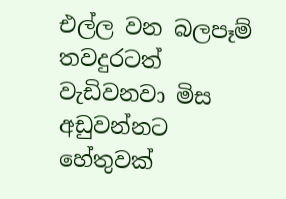එල්ල වන බලපෑම් තවදුරටත් වැඩිවනවා මිස අඩුවන්නට හේතුවක්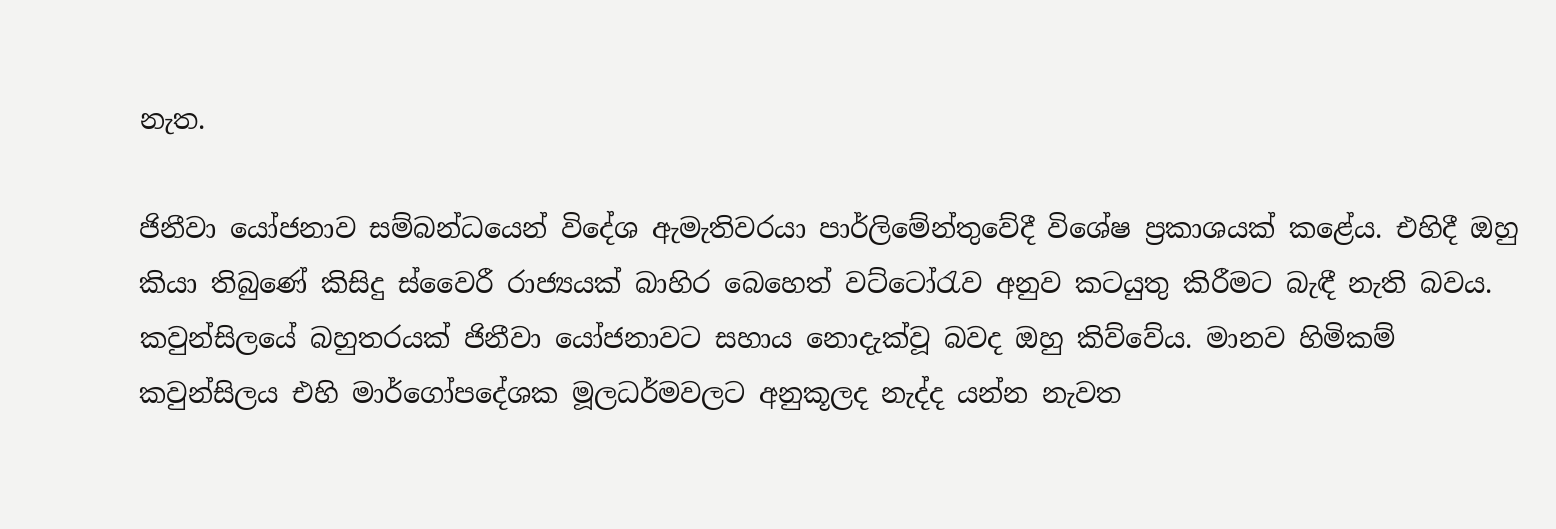නැත.

ජිනීවා යෝජනාව සම්බන්ධයෙන් විදේශ ඇමැතිවරයා පාර්ලිමේන්තුවේදී විශේෂ ප්‍රකාශයක් කළේය. එහිදී ඔහු කියා තිබුණේ කිසිදු ස්වෛරී රාජ්‍යයක් බාහිර බෙහෙත් වට්ටෝරැව අනුව කටයුතු කිරීමට බැඳී නැති බවය. කවුන්සිලයේ බහුතරයක් ජිනීවා යෝජනාවට සහාය නොදැක්වූ බවද ඔහු කිව්වේය. මානව හිමිකම් කවුන්සිලය එහි මාර්ගෝපදේශක මූලධර්මවලට අනුකූලද නැද්ද යන්න නැවත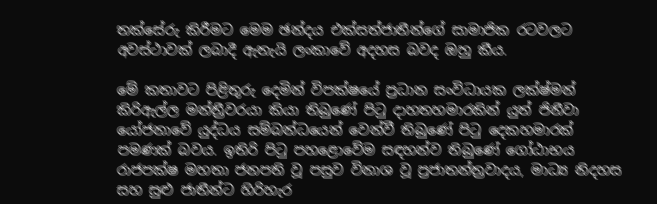තක්සේරු කිරීමට මෙම ඡන්දය එක්සත්ජාතීන්ගේ සාමාජික රටවලට අවස්ථාවක් ලබාදී ඇතැයි ලංකාවේ අදහස බවද ඔහු කීය.

මේ කතාවට පිළිතුරු දෙමින් විපක්ෂයේ ප්‍රධාන සංවිධායක ලක්ෂ්මන් කිරිඇල්ල මන්ත්‍රීවරයා කියා තිබුණේ පිටු දාහතහමාරකින් යුත් ජිනීවා යෝජනාවේ යුද්ධය සම්බන්ධයෙන් වෙන්වී තිබුණේ පිටු දෙකහමාරක් පමණක් බවය. ඉතිරි පිටු පහළොවේම සඳහන්ව තිබුණේ ගෝඨාභය රාජපක්ෂ මහතා ජනපති වූ පසුව විනාශ වූ ප්‍රජාතන්ත්‍රවාදය, මාධ්‍ය නිදහස සහ සුළු ජාතීන්ට හිරිහැර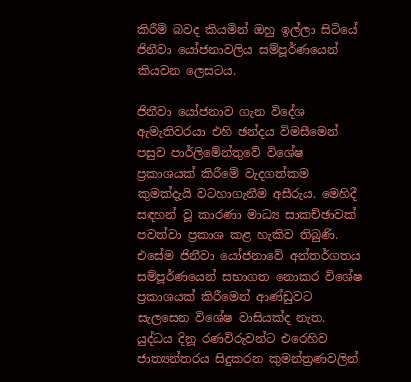කිරීම් බවද කියමින් ඔහු ඉල්ලා සිටියේ ජිනීවා යෝජනාවලිය සම්පූර්ණයෙන් කියවන ලෙසටය.

ජිනීවා යෝජනාව ගැන විදේශ ඇමැතිවරයා එහි ඡන්දය විමසීමෙන් පසුව පාර්ලිමේන්තුවේ විශේෂ ප්‍රකාශයක් කිරීමේ වැදගත්කම කුමක්දැයි වටහාගැනීම අසීරුය. මෙහිදී සඳහන් වූ කාරණා මාධ්‍ය සාකච්ඡාවක් පවත්වා ප්‍රකාශ කළ හැකිව තිබුණි. එසේම ජිනීවා යෝජනාවේ අන්තර්ගතය සම්පූර්ණයෙන් සභාගත නොකර විශේෂ ප්‍රකාශයක් කිරීමෙන් ආණ්ඩුවට සැලසෙන විශේෂ වාසියක්ද නැත. යුද්ධය දිනූ රණවිරුවන්ට එරෙහිව ජාත්‍යන්තරය සිදුකරන කුමන්ත්‍රණවලින්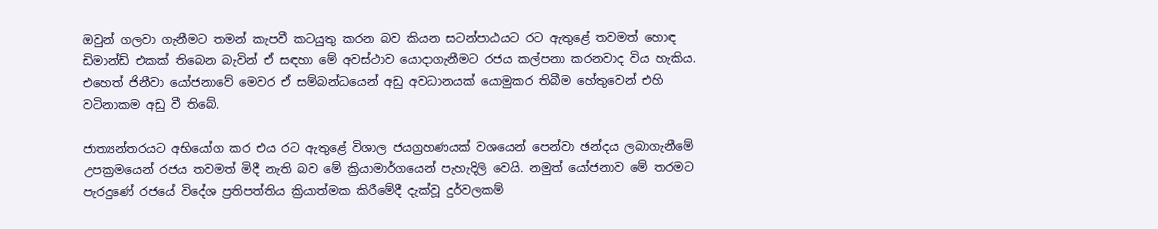ඔවුන් ගලවා ගැනීමට තමන් කැපවී කටයුතු කරන බව කියන සටන්පාඨයට රට ඇතුළේ තවමත් හොඳ ඩිමාන්ඩ් එකක් තිබෙන බැවින් ඒ සඳහා මේ අවස්ථාව යොදාගැනීමට රජය කල්පනා කරනවාද විය හැකිය. එහෙත් ජිනීවා යෝජනාවේ මෙවර ඒ සම්බන්ධයෙන් අඩු අවධානයක් යොමුකර තිබීම හේතුවෙන් එහි වටිනාකම අඩු වී තිබේ.

ජාත්‍යන්තරයට අභියෝග කර එය රට ඇතුළේ විශාල ජයග්‍රහණයක් වශයෙන් පෙන්වා ඡන්දය ලබාගැනීමේ උපක්‍රමයෙන් රජය තවමත් මිදී නැති බව මේ ක්‍රියාමාර්ගයෙන් පැහැදිලි වෙයි. නමුත් යෝජනාව මේ තරමට පැරදුණේ රජයේ විදේශ ප්‍රතිපත්තිය ක්‍රියාත්මක කිරීමේදී දැක්වූ දුර්වලකම්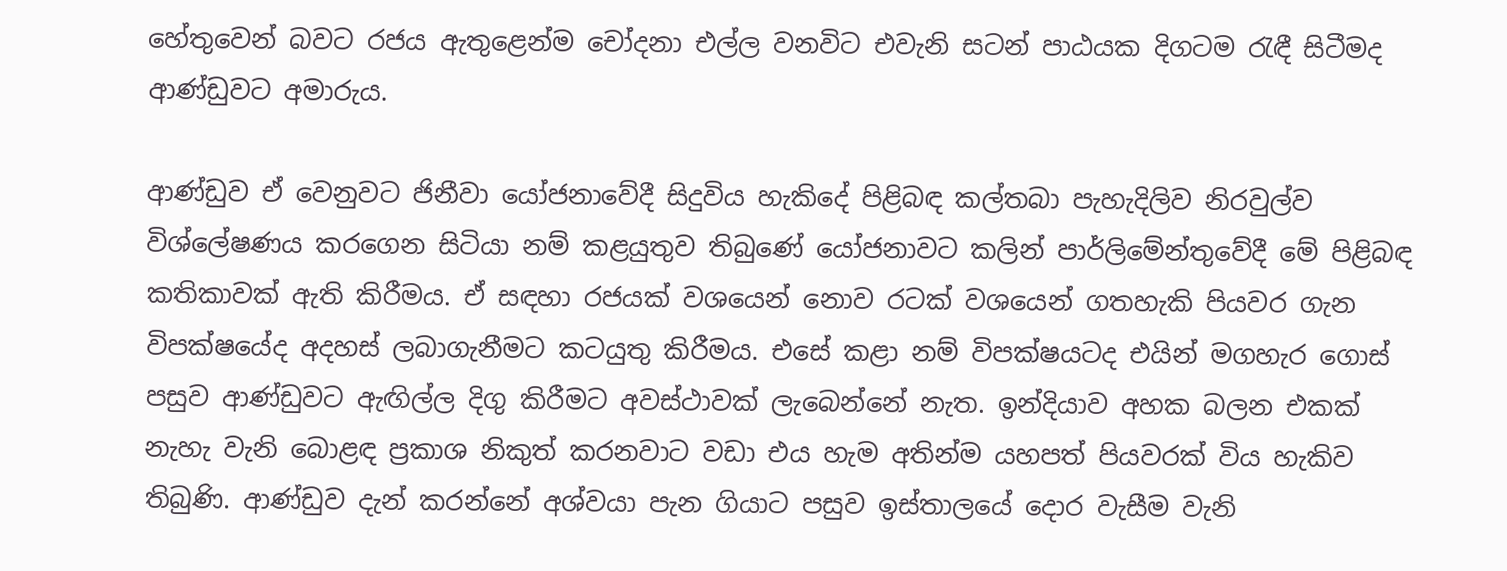හේතුවෙන් බවට රජය ඇතුළෙන්ම චෝදනා එල්ල වනවිට එවැනි සටන් පාඨයක දිගටම රැඳී සිටීමද ආණ්ඩුවට අමාරුය.

ආණ්ඩුව ඒ වෙනුවට ජිනීවා යෝජනාවේදී සිදුවිය හැකිදේ පිළිබඳ කල්තබා පැහැදිලිව නිරවුල්ව විශ්ලේෂණය කරගෙන සිටියා නම් කළයුතුව තිබුණේ යෝජනාවට කලින් පාර්ලිමේන්තුවේදී මේ පිළිබඳ කතිකාවක් ඇති කිරීමය. ඒ සඳහා රජයක් වශයෙන් නොව රටක් වශයෙන් ගතහැකි පියවර ගැන විපක්ෂයේද අදහස් ලබාගැනීමට කටයුතු කිරීමය. එසේ කළා නම් විපක්ෂයටද එයින් මගහැර ගොස් පසුව ආණ්ඩුවට ඇඟිල්ල දිගු කිරීමට අවස්ථාවක් ලැබෙන්නේ නැත. ඉන්දියාව අහක බලන එකක් නැහැ වැනි බොළඳ ප්‍රකාශ නිකුත් කරනවාට වඩා එය හැම අතින්ම යහපත් පියවරක් විය හැකිව තිබුණි. ආණ්ඩුව දැන් කරන්නේ අශ්වයා පැන ගියාට පසුව ඉස්තාලයේ දොර වැසීම වැනි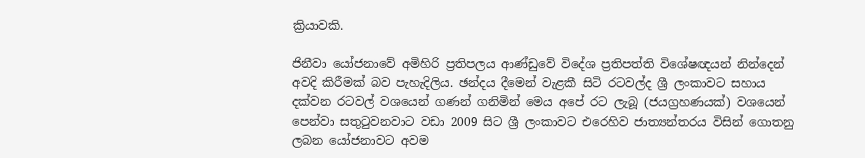ක්‍රියාවකි.

ජිනීවා යෝජනාවේ අමිහිරි ප්‍රතිපලය ආණ්ඩුවේ විදේශ ප්‍රතිපත්ති විශේෂඥයන් නින්දෙන් අවදි කිරීමක් බව පැහැදිලිය. ඡන්දය දීමෙන් වැළකී සිටි රටවල්ද ශ්‍රී ලංකාවට සහාය දක්වන රටවල් වශයෙන් ගණන් ගනිමින් මෙය අපේ රට ලැබූ (ජයග්‍රහණයක්) වශයෙන් පෙන්වා සතුටුවනවාට වඩා 2009 සිට ශ්‍රී ලංකාවට එරෙහිව ජාත්‍යන්තරය විසින් ගොතනු ලබන යෝජනාවට අවම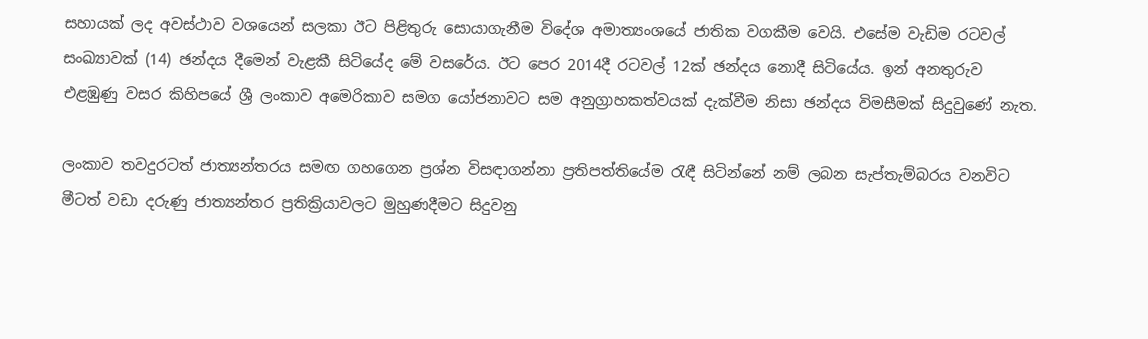සහායක් ලද අවස්ථාව වශයෙන් සලකා ඊට පිළිතුරු සොයාගැනීම විදේශ අමාත්‍යංශයේ ජාතික වගකීම වෙයි. එසේම වැඩිම රටවල් සංඛ්‍යාවක් (14) ඡන්දය දීමෙන් වැළකී සිටියේද මේ වසරේය. ඊට පෙර 2014දී රටවල් 12ක් ඡන්දය නොදී සිටියේය. ඉන් අනතුරුව එළඹුණු වසර කිහිපයේ ශ්‍රී ලංකාව අමෙරිකාව සමග යෝජනාවට සම අනුග්‍රාහකත්වයක් දැක්වීම නිසා ඡන්දය විමසීමක් සිදුවුණේ නැත.

ලංකාව තවදුරටත් ජාත්‍යන්තරය සමඟ ගහගෙන ප්‍රශ්න විසඳාගන්නා ප්‍රතිපත්තියේම රැඳී සිටින්නේ නම් ලබන සැප්තැම්බරය වනවිට මීටත් වඩා දරුණු ජාත්‍යන්තර ප්‍රතික්‍රියාවලට මුහුණදීමට සිදුවනු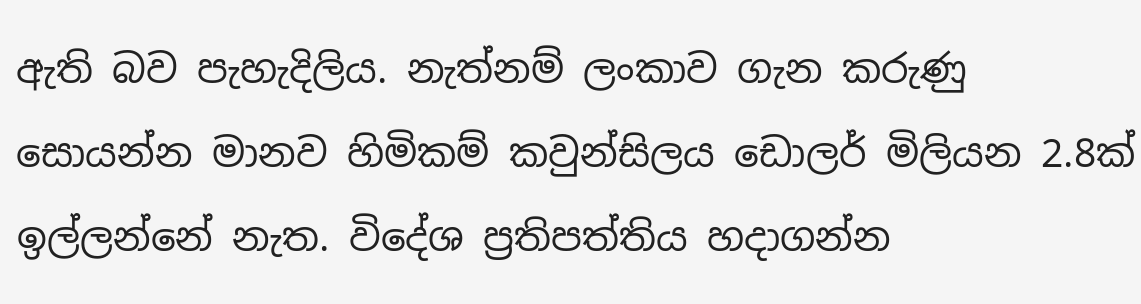ඇති බව පැහැදිලිය. නැත්නම් ලංකාව ගැන කරුණු සොයන්න මානව හිමිකම් කවුන්සිලය ඩොලර් මිලියන 2.8ක් ඉල්ලන්නේ නැත. විදේශ ප්‍රතිපත්තිය හදාගන්න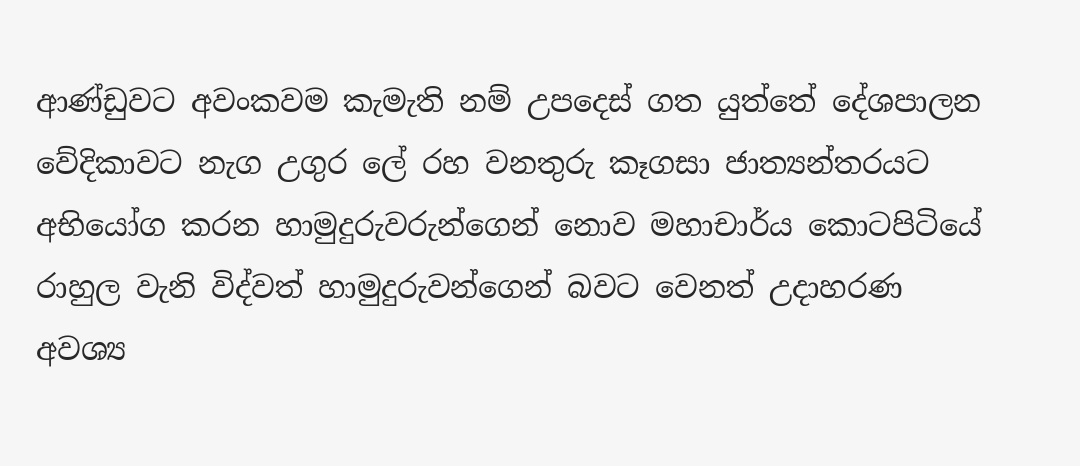ආණ්ඩුවට අවංකවම කැමැති නම් උපදෙස් ගත යුත්තේ දේශපාලන වේදිකාවට නැග උගුර ලේ රහ වනතුරු කෑගසා ජාත්‍යන්තරයට අභියෝග කරන හාමුදුරුවරුන්ගෙන් නොව මහාචාර්ය කොටපිටියේ රාහුල වැනි විද්වත් හාමුදුරුවන්ගෙන් බවට වෙනත් උදාහරණ අවශ්‍ය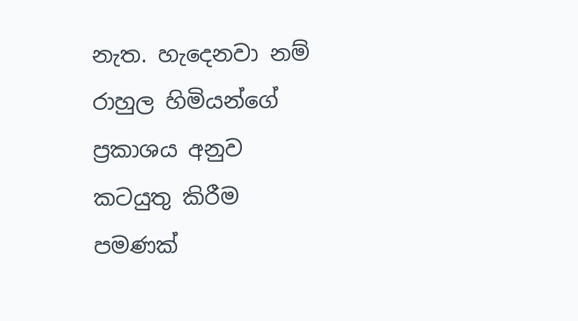නැත. හැදෙනවා නම් රාහුල හිමියන්ගේ ප්‍රකාශය අනුව කටයුතු කිරීම පමණක්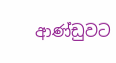ආණ්ඩුවට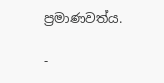ප්‍රමාණවත්ය.

-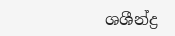ශශීන්ද්‍ර